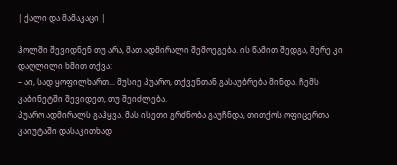| ქალი და მამაკაცი |

ჰოლში შევიდნენ თუ არა, მათ ადმირალი შემოეგება. ის წამით შედგა, მერე კი დაღლილი ხმით თქვა:
– აი, სად ყოფილხართ... მუსიე პუარო, თქვენთან გასაუბრება მინდა. ჩემს კაბინეტში შევიდეთ, თუ შეიძლება.
პუარო ადმირალს გაჰყვა. მას ისეთი გრძნობა გაუჩნდა, თითქოს ოფიცერთა კაიუტაში დასაკითხად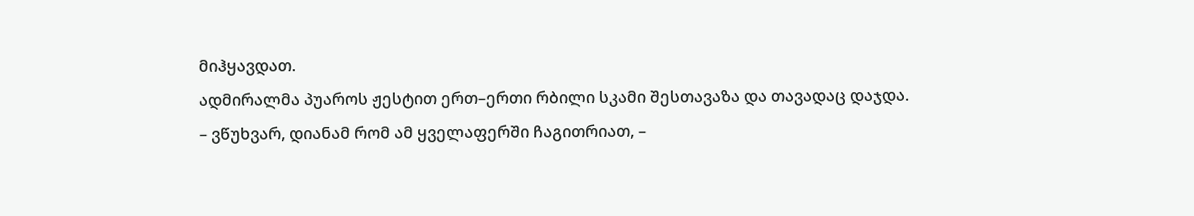მიჰყავდათ.
ადმირალმა პუაროს ჟესტით ერთ–ერთი რბილი სკამი შესთავაზა და თავადაც დაჯდა.
– ვწუხვარ, დიანამ რომ ამ ყველაფერში ჩაგითრიათ, –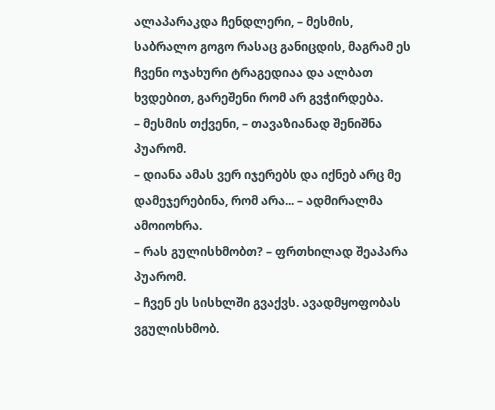ალაპარაკდა ჩენდლერი, – მესმის, საბრალო გოგო რასაც განიცდის, მაგრამ ეს ჩვენი ოჯახური ტრაგედიაა და ალბათ ხვდებით, გარეშენი რომ არ გვჭირდება.
– მესმის თქვენი, – თავაზიანად შენიშნა პუარომ.
– დიანა ამას ვერ იჯერებს და იქნებ არც მე დამეჯერებინა, რომ არა... – ადმირალმა ამოიოხრა.
– რას გულისხმობთ? – ფრთხილად შეაპარა პუარომ.
– ჩვენ ეს სისხლში გვაქვს. ავადმყოფობას ვგულისხმობ.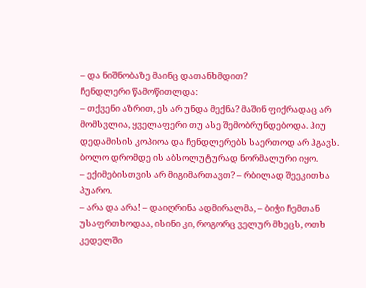– და ნიშნობაზე მაინც დათანხმდით?
ჩენდლერი წამოწითლდა:
– თქვენი აზრით, ეს არ უნდა მექნა? მაშინ ფიქრადაც არ მომსვლია, ყველაფერი თუ ასე შემობრუნდებოდა. ჰიუ დედამისის კოპიოა და ჩენდლერებს საერთოდ არ ჰგავს. ბოლო დრომდე ის აბსოლუტურად ნორმალური იყო.
– ექიმებისთვის არ მიგიმართავთ? – რბილად შეეკითხა პუარო.
– არა და არა! – დაიღრინა ადმირალმა, – ბიჭი ჩემთან უსაფრთხოდაა, ისინი კი, როგორც ველურ მხეცს, ოთხ კედელში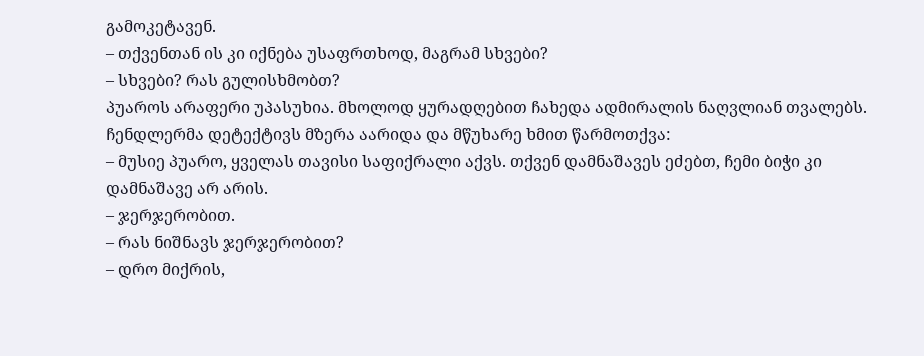გამოკეტავენ.
– თქვენთან ის კი იქნება უსაფრთხოდ, მაგრამ სხვები?
– სხვები? რას გულისხმობთ?
პუაროს არაფერი უპასუხია. მხოლოდ ყურადღებით ჩახედა ადმირალის ნაღვლიან თვალებს. ჩენდლერმა დეტექტივს მზერა აარიდა და მწუხარე ხმით წარმოთქვა:
– მუსიე პუარო, ყველას თავისი საფიქრალი აქვს. თქვენ დამნაშავეს ეძებთ, ჩემი ბიჭი კი დამნაშავე არ არის.
– ჯერჯერობით.
– რას ნიშნავს ჯერჯერობით?
– დრო მიქრის,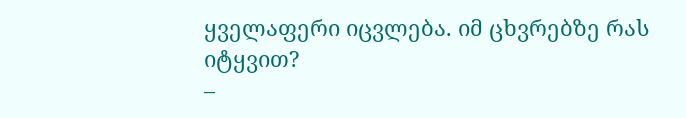ყველაფერი იცვლება. იმ ცხვრებზე რას იტყვით?
–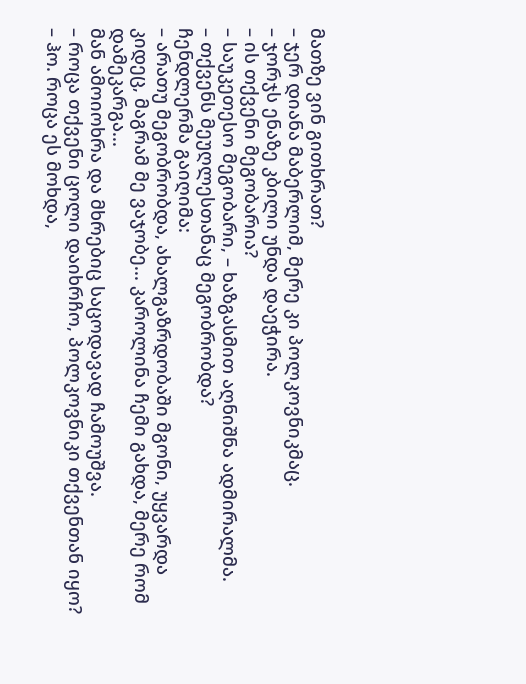მათზე ვინ გითხრათ?
– ჯერ დიანა მაბერლიმ, მერე კი პოლკოვნიკმაც.
– ჯორჯს ენაზე კბილი უნდა დაეჭირა.
– ის თქვენი მეგობარია?
– საუკეთესო მეგობარი, – ხაზგასმით აღნიშნა ადმირალმა.
– თქვენს მეუღლესთანაც მეგობრობდა?
ჩენდლერმა გაიღიმა:
– არათუ მეგობრობდა, ახალგაზრდობაში მგონი, უყვარდა კიდეც, მაგრამ მე ვაჯობე... კაროლინა ჩემი გახდა, მერე რომ დამეკარგა...
მან ამოიოხრა და მხრებიც საცოდავად ჩამოუშვა.
– როცა თქვენი ცოლი დაიხრჩო, პოლკოვნიკი თქვენთან იყო?
– ჰო. როცა ეს მოხდა,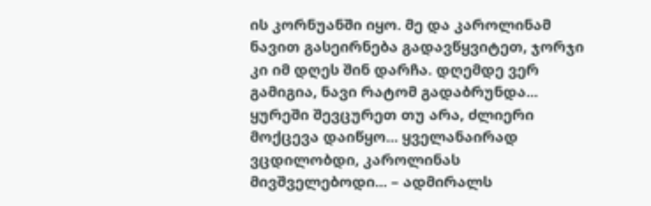ის კორნუანში იყო. მე და კაროლინამ ნავით გასეირნება გადავწყვიტეთ, ჯორჯი კი იმ დღეს შინ დარჩა. დღემდე ვერ გამიგია, ნავი რატომ გადაბრუნდა... ყურეში შევცურეთ თუ არა, ძლიერი მოქცევა დაიწყო... ყველანაირად ვცდილობდი, კაროლინას მივშველებოდი... – ადმირალს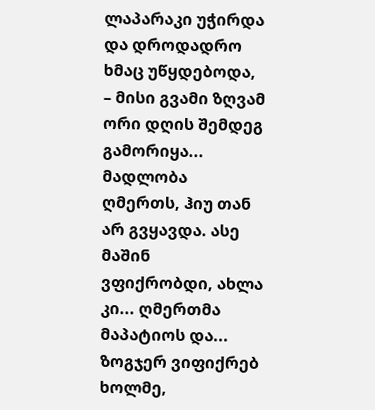ლაპარაკი უჭირდა და დროდადრო ხმაც უწყდებოდა, – მისი გვამი ზღვამ ორი დღის შემდეგ გამორიყა... მადლობა ღმერთს, ჰიუ თან არ გვყავდა. ასე მაშინ ვფიქრობდი, ახლა კი... ღმერთმა მაპატიოს და... ზოგჯერ ვიფიქრებ ხოლმე,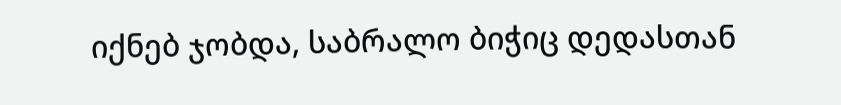იქნებ ჯობდა, საბრალო ბიჭიც დედასთან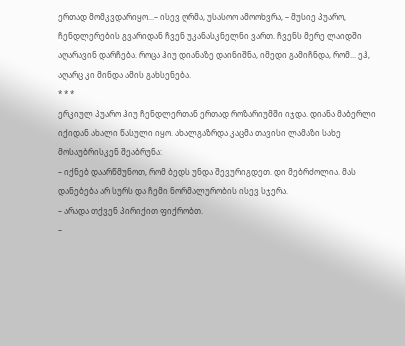ერთად მომკვდარიყო...– ისევ ღრმა, უსასოო ამოოხვრა, – მუსიე პუარო, ჩენდლერების გვარიდან ჩვენ უკანასკნელნი ვართ. ჩვენს მერე ლაიდში აღარავინ დარჩება. როცა ჰიუ დიანაზე დაინიშნა, იმედი გამიჩნდა, რომ... ეჰ, აღარც კი მინდა ამის გახსენება.
* * *
ერკიულ პუარო ჰიუ ჩენდლერთან ერთად როზარიუმში იჯდა. დიანა მაბერლი იქიდან ახალი წასული იყო. ახალგაზრდა კაცმა თავისი ლამაზი სახე მოსაუბრისკენ შეაბრუნა:
– იქნებ დაარწმუნოთ, რომ ბედს უნდა შევურიგდეთ. დი მებრძოლია. მას დანებება არ სურს და ჩემი ნორმალურობის ისევ სჯერა.
– არადა თქვენ პირიქით ფიქრობთ.
–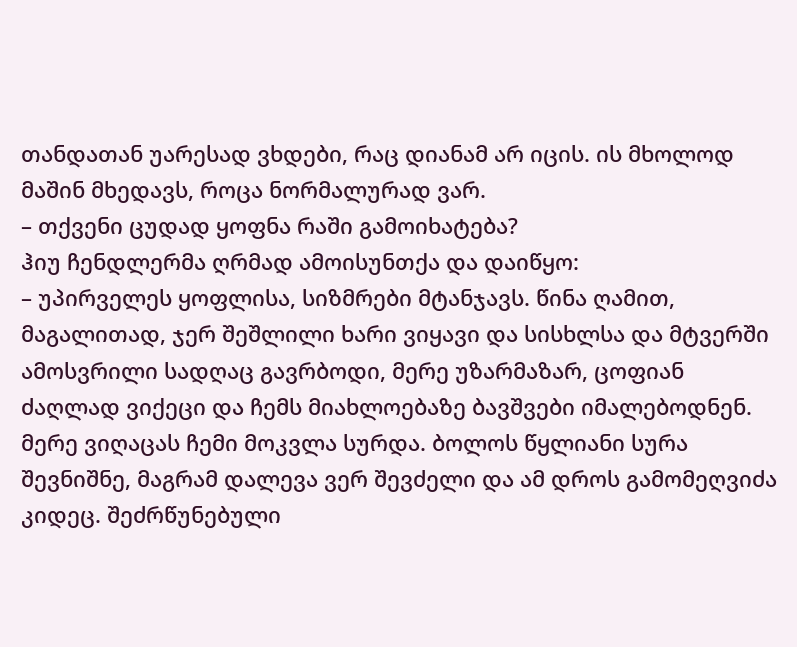თანდათან უარესად ვხდები, რაც დიანამ არ იცის. ის მხოლოდ მაშინ მხედავს, როცა ნორმალურად ვარ.
– თქვენი ცუდად ყოფნა რაში გამოიხატება?
ჰიუ ჩენდლერმა ღრმად ამოისუნთქა და დაიწყო:
– უპირველეს ყოფლისა, სიზმრები მტანჯავს. წინა ღამით, მაგალითად, ჯერ შეშლილი ხარი ვიყავი და სისხლსა და მტვერში ამოსვრილი სადღაც გავრბოდი, მერე უზარმაზარ, ცოფიან ძაღლად ვიქეცი და ჩემს მიახლოებაზე ბავშვები იმალებოდნენ. მერე ვიღაცას ჩემი მოკვლა სურდა. ბოლოს წყლიანი სურა შევნიშნე, მაგრამ დალევა ვერ შევძელი და ამ დროს გამომეღვიძა კიდეც. შეძრწუნებული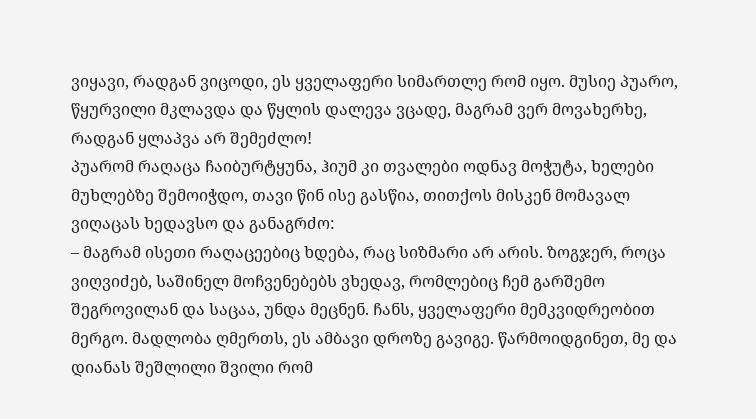ვიყავი, რადგან ვიცოდი, ეს ყველაფერი სიმართლე რომ იყო. მუსიე პუარო, წყურვილი მკლავდა და წყლის დალევა ვცადე, მაგრამ ვერ მოვახერხე, რადგან ყლაპვა არ შემეძლო!
პუარომ რაღაცა ჩაიბურტყუნა, ჰიუმ კი თვალები ოდნავ მოჭუტა, ხელები მუხლებზე შემოიჭდო, თავი წინ ისე გასწია, თითქოს მისკენ მომავალ ვიღაცას ხედავსო და განაგრძო:
– მაგრამ ისეთი რაღაცეებიც ხდება, რაც სიზმარი არ არის. ზოგჯერ, როცა ვიღვიძებ, საშინელ მოჩვენებებს ვხედავ, რომლებიც ჩემ გარშემო შეგროვილან და საცაა, უნდა მეცნენ. ჩანს, ყველაფერი მემკვიდრეობით მერგო. მადლობა ღმერთს, ეს ამბავი დროზე გავიგე. წარმოიდგინეთ, მე და დიანას შეშლილი შვილი რომ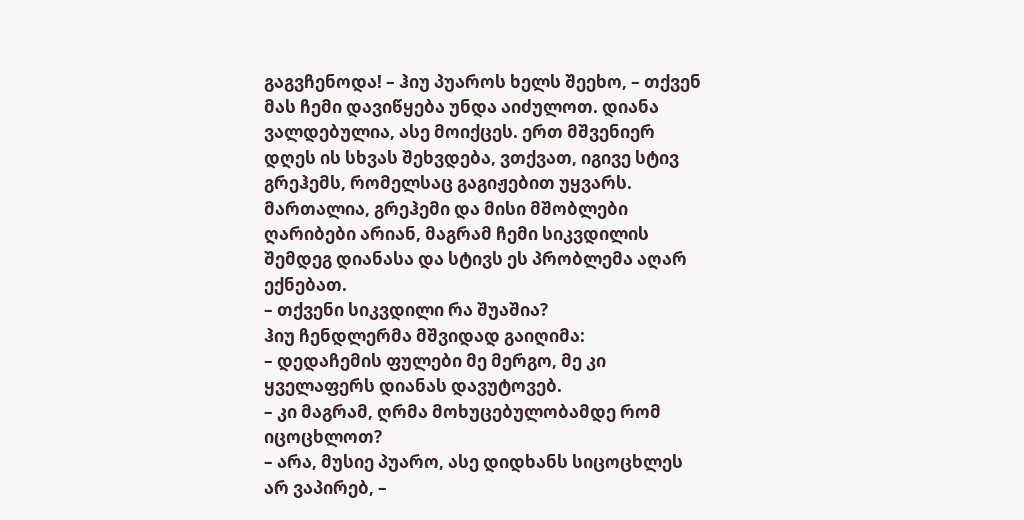გაგვჩენოდა! – ჰიუ პუაროს ხელს შეეხო, – თქვენ მას ჩემი დავიწყება უნდა აიძულოთ. დიანა ვალდებულია, ასე მოიქცეს. ერთ მშვენიერ დღეს ის სხვას შეხვდება, ვთქვათ, იგივე სტივ გრეჰემს, რომელსაც გაგიჟებით უყვარს. მართალია, გრეჰემი და მისი მშობლები ღარიბები არიან, მაგრამ ჩემი სიკვდილის შემდეგ დიანასა და სტივს ეს პრობლემა აღარ ექნებათ.
– თქვენი სიკვდილი რა შუაშია?
ჰიუ ჩენდლერმა მშვიდად გაიღიმა:
– დედაჩემის ფულები მე მერგო, მე კი ყველაფერს დიანას დავუტოვებ.
– კი მაგრამ, ღრმა მოხუცებულობამდე რომ იცოცხლოთ?
– არა, მუსიე პუარო, ასე დიდხანს სიცოცხლეს არ ვაპირებ, –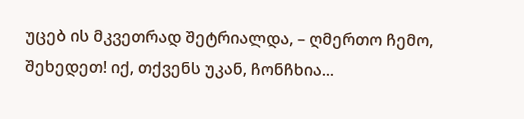უცებ ის მკვეთრად შეტრიალდა, – ღმერთო ჩემო, შეხედეთ! იქ, თქვენს უკან, ჩონჩხია...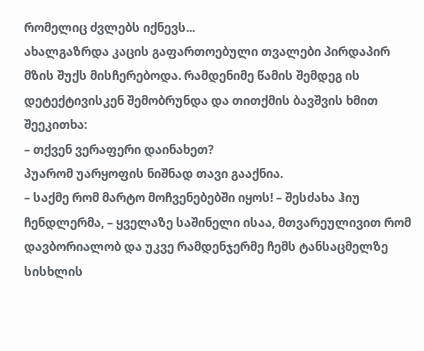რომელიც ძვლებს იქნევს...
ახალგაზრდა კაცის გაფართოებული თვალები პირდაპირ მზის შუქს მისჩერებოდა. რამდენიმე წამის შემდეგ ის დეტექტივისკენ შემობრუნდა და თითქმის ბავშვის ხმით შეეკითხა:
– თქვენ ვერაფერი დაინახეთ?
პუარომ უარყოფის ნიშნად თავი გააქნია.
– საქმე რომ მარტო მოჩვენებებში იყოს! – შესძახა ჰიუ ჩენდლერმა, – ყველაზე საშინელი ისაა, მთვარეულივით რომ დავბორიალობ და უკვე რამდენჯერმე ჩემს ტანსაცმელზე სისხლის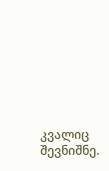კვალიც შევნიშნე.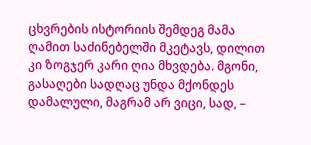ცხვრების ისტორიის შემდეგ მამა ღამით საძინებელში მკეტავს, დილით კი ზოგჯერ კარი ღია მხვდება. მგონი, გასაღები სადღაც უნდა მქონდეს დამალული, მაგრამ არ ვიცი, სად, –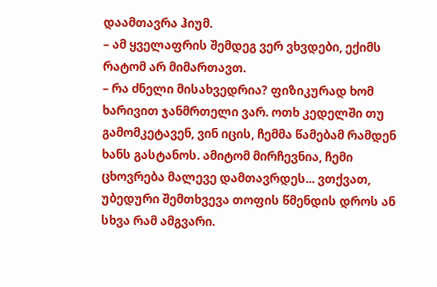დაამთავრა ჰიუმ.
– ამ ყველაფრის შემდეგ ვერ ვხვდები, ექიმს რატომ არ მიმართავთ.
– რა ძნელი მისახვედრია? ფიზიკურად ხომ ხარივით ჯანმრთელი ვარ. ოთხ კედელში თუ გამომკეტავენ, ვინ იცის, ჩემმა წამებამ რამდენ ხანს გასტანოს. ამიტომ მირჩევნია, ჩემი ცხოვრება მალევე დამთავრდეს... ვთქვათ, უბედური შემთხვევა თოფის წმენდის დროს ან სხვა რამ ამგვარი.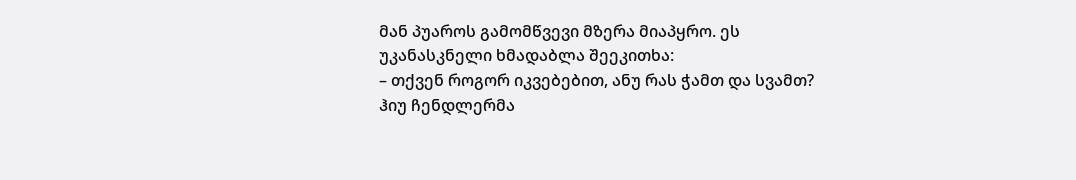მან პუაროს გამომწვევი მზერა მიაპყრო. ეს უკანასკნელი ხმადაბლა შეეკითხა:
– თქვენ როგორ იკვებებით, ანუ რას ჭამთ და სვამთ?
ჰიუ ჩენდლერმა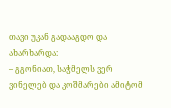თავი უკან გადააგდო და ახარხარდა:
– გგონიათ, საჭმელს ვერ ვინელებ და კოშმარები ამიტომ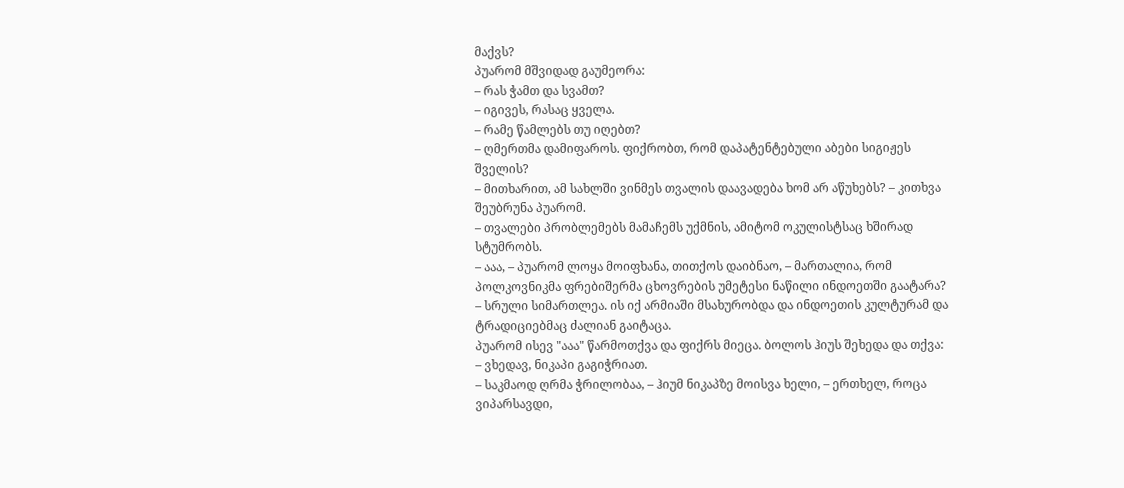მაქვს?
პუარომ მშვიდად გაუმეორა:
– რას ჭამთ და სვამთ?
– იგივეს, რასაც ყველა.
– რამე წამლებს თუ იღებთ?
– ღმერთმა დამიფაროს. ფიქრობთ, რომ დაპატენტებული აბები სიგიჟეს შველის?
– მითხარით, ამ სახლში ვინმეს თვალის დაავადება ხომ არ აწუხებს? – კითხვა შეუბრუნა პუარომ.
– თვალები პრობლემებს მამაჩემს უქმნის, ამიტომ ოკულისტსაც ხშირად სტუმრობს.
– ააა, – პუარომ ლოყა მოიფხანა, თითქოს დაიბნაო, – მართალია, რომ პოლკოვნიკმა ფრებიშერმა ცხოვრების უმეტესი ნაწილი ინდოეთში გაატარა?
– სრული სიმართლეა. ის იქ არმიაში მსახურობდა და ინდოეთის კულტურამ და ტრადიციებმაც ძალიან გაიტაცა.
პუარომ ისევ "ააა" წარმოთქვა და ფიქრს მიეცა. ბოლოს ჰიუს შეხედა და თქვა:
– ვხედავ, ნიკაპი გაგიჭრიათ.
– საკმაოდ ღრმა ჭრილობაა, – ჰიუმ ნიკაპზე მოისვა ხელი, – ერთხელ, როცა ვიპარსავდი,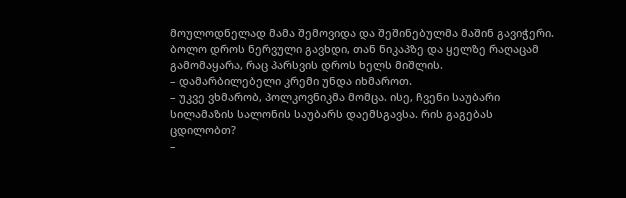მოულოდნელად მამა შემოვიდა და შეშინებულმა მაშინ გავიჭერი. ბოლო დროს ნერვული გავხდი, თან ნიკაპზე და ყელზე რაღაცამ გამომაყარა, რაც პარსვის დროს ხელს მიშლის.
– დამარბილებელი კრემი უნდა იხმაროთ.
– უკვე ვხმარობ, პოლკოვნიკმა მომცა. ისე, ჩვენი საუბარი სილამაზის სალონის საუბარს დაემსგავსა. რის გაგებას ცდილობთ?
–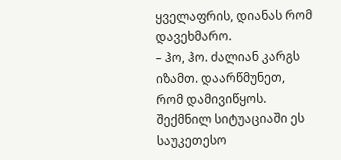ყველაფრის, დიანას რომ დავეხმარო.
– ჰო, ჰო. ძალიან კარგს იზამთ. დაარწმუნეთ, რომ დამივიწყოს. შექმნილ სიტუაციაში ეს საუკეთესო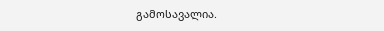გამოსავალია.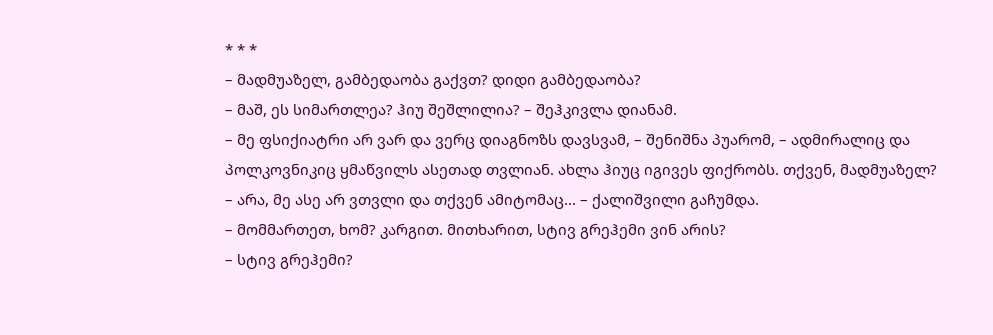* * *
– მადმუაზელ, გამბედაობა გაქვთ? დიდი გამბედაობა?
– მაშ, ეს სიმართლეა? ჰიუ შეშლილია? – შეჰკივლა დიანამ.
– მე ფსიქიატრი არ ვარ და ვერც დიაგნოზს დავსვამ, – შენიშნა პუარომ, – ადმირალიც და პოლკოვნიკიც ყმაწვილს ასეთად თვლიან. ახლა ჰიუც იგივეს ფიქრობს. თქვენ, მადმუაზელ?
– არა, მე ასე არ ვთვლი და თქვენ ამიტომაც... – ქალიშვილი გაჩუმდა.
– მომმართეთ, ხომ? კარგით. მითხარით, სტივ გრეჰემი ვინ არის?
– სტივ გრეჰემი?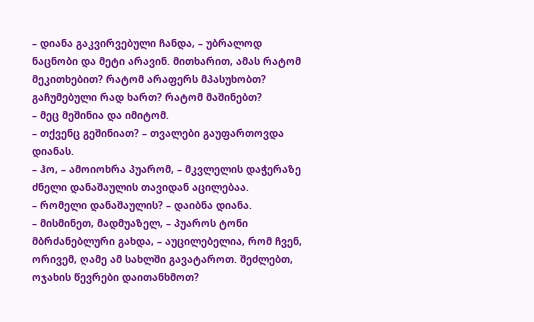– დიანა გაკვირვებული ჩანდა, – უბრალოდ ნაცნობი და მეტი არავინ. მითხარით, ამას რატომ მეკითხებით? რატომ არაფერს მპასუხობთ? გაჩუმებული რად ხართ? რატომ მაშინებთ?
– მეც მეშინია და იმიტომ.
– თქვენც გეშინიათ? – თვალები გაუფართოვდა დიანას.
– ჰო, – ამოიოხრა პუარომ, – მკვლელის დაჭერაზე ძნელი დანაშაულის თავიდან აცილებაა.
– რომელი დანაშაულის? – დაიბნა დიანა.
– მისმინეთ, მადმუაზელ, – პუაროს ტონი მბრძანებლური გახდა, – აუცილებელია, რომ ჩვენ, ორივემ, ღამე ამ სახლში გავატაროთ. შეძლებთ, ოჯახის წევრები დაითანხმოთ?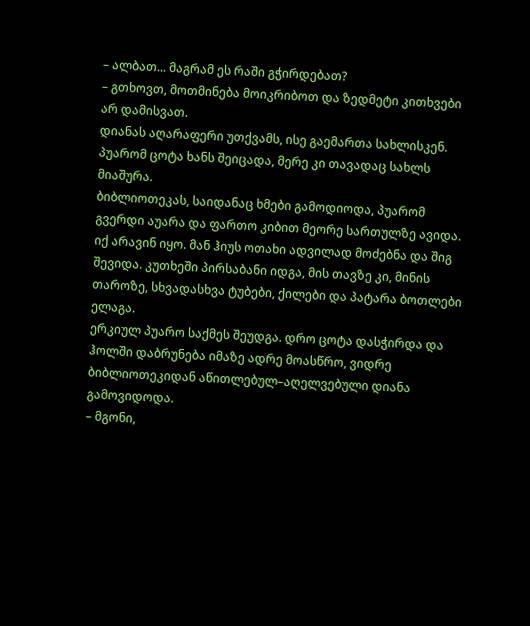– ალბათ... მაგრამ ეს რაში გჭირდებათ?
– გთხოვთ, მოთმინება მოიკრიბოთ და ზედმეტი კითხვები არ დამისვათ.
დიანას აღარაფერი უთქვამს, ისე გაემართა სახლისკენ. პუარომ ცოტა ხანს შეიცადა, მერე კი თავადაც სახლს მიაშურა.
ბიბლიოთეკას, საიდანაც ხმები გამოდიოდა, პუარომ გვერდი აუარა და ფართო კიბით მეორე სართულზე ავიდა. იქ არავინ იყო. მან ჰიუს ოთახი ადვილად მოძებნა და შიგ შევიდა. კუთხეში პირსაბანი იდგა, მის თავზე კი, მინის თაროზე, სხვადასხვა ტუბები, ქილები და პატარა ბოთლები ელაგა.
ერკიულ პუარო საქმეს შეუდგა. დრო ცოტა დასჭირდა და ჰოლში დაბრუნება იმაზე ადრე მოასწრო, ვიდრე ბიბლიოთეკიდან აწითლებულ–აღელვებული დიანა გამოვიდოდა.
– მგონი,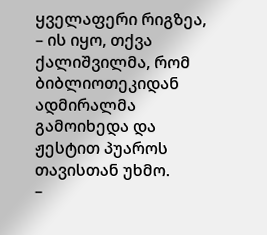ყველაფერი რიგზეა, – ის იყო, თქვა ქალიშვილმა, რომ ბიბლიოთეკიდან ადმირალმა გამოიხედა და ჟესტით პუაროს თავისთან უხმო.
–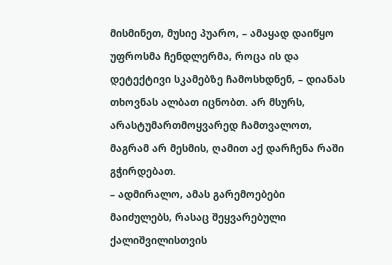მისმინეთ, მუსიე პუარო, – ამაყად დაიწყო უფროსმა ჩენდლერმა, როცა ის და დეტექტივი სკამებზე ჩამოსხდნენ, – დიანას თხოვნას ალბათ იცნობთ. არ მსურს, არასტუმართმოყვარედ ჩამთვალოთ, მაგრამ არ მესმის, ღამით აქ დარჩენა რაში გჭირდებათ.
– ადმირალო, ამას გარემოებები მაიძულებს, რასაც შეყვარებული ქალიშვილისთვის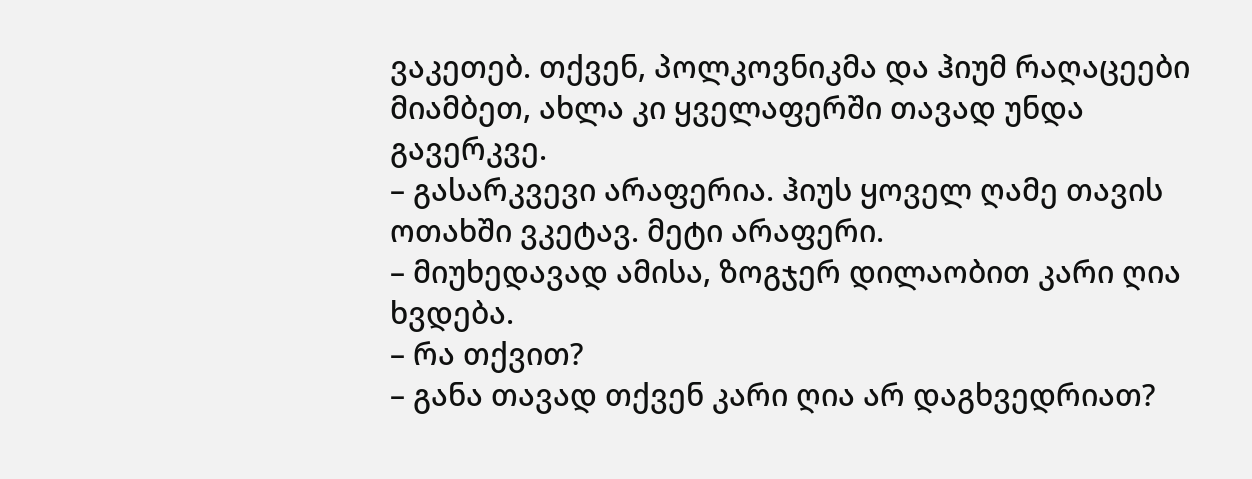ვაკეთებ. თქვენ, პოლკოვნიკმა და ჰიუმ რაღაცეები მიამბეთ, ახლა კი ყველაფერში თავად უნდა გავერკვე.
– გასარკვევი არაფერია. ჰიუს ყოველ ღამე თავის ოთახში ვკეტავ. მეტი არაფერი.
– მიუხედავად ამისა, ზოგჯერ დილაობით კარი ღია ხვდება.
– რა თქვით?
– განა თავად თქვენ კარი ღია არ დაგხვედრიათ?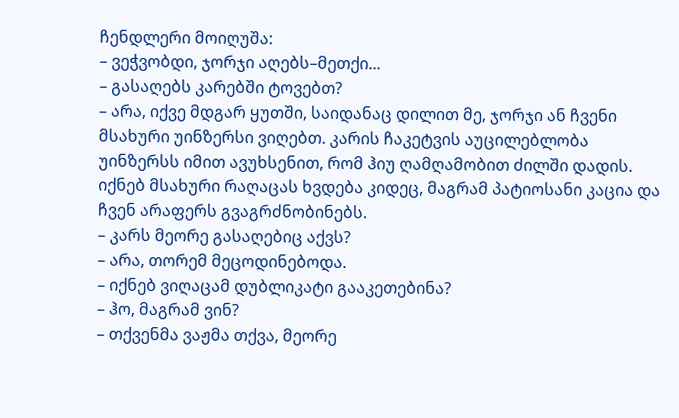ჩენდლერი მოიღუშა:
– ვეჭვობდი, ჯორჯი აღებს–მეთქი...
– გასაღებს კარებში ტოვებთ?
– არა, იქვე მდგარ ყუთში, საიდანაც დილით მე, ჯორჯი ან ჩვენი მსახური უინზერსი ვიღებთ. კარის ჩაკეტვის აუცილებლობა უინზერსს იმით ავუხსენით, რომ ჰიუ ღამღამობით ძილში დადის. იქნებ მსახური რაღაცას ხვდება კიდეც, მაგრამ პატიოსანი კაცია და ჩვენ არაფერს გვაგრძნობინებს.
– კარს მეორე გასაღებიც აქვს?
– არა, თორემ მეცოდინებოდა.
– იქნებ ვიღაცამ დუბლიკატი გააკეთებინა?
– ჰო, მაგრამ ვინ?
– თქვენმა ვაჟმა თქვა, მეორე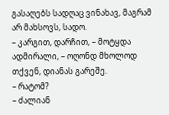გასაღებს სადღაც ვინახავ, მაგრამ არ მახსოვს, სადო.
– კარგით, დარჩით, – მოტყდა ადმირალი, – ოღონდ მხოლოდ თქვენ, დიანას გარეშე.
– რატომ?
– ძალიან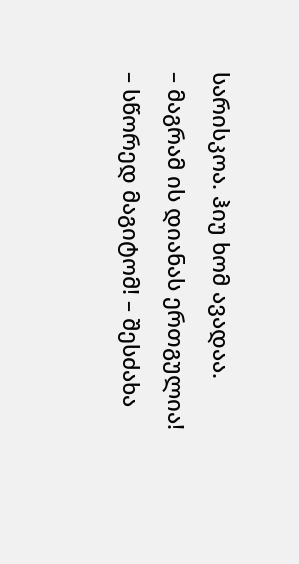სარისკოა. ჰიუ ხომ ავადაა.
– მაგრამ ის დიანას ერთგულია!
– სწორედ მაგიტომ! – შესძახა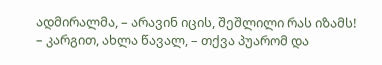ადმირალმა, – არავინ იცის, შეშლილი რას იზამს!
– კარგით, ახლა წავალ, – თქვა პუარომ და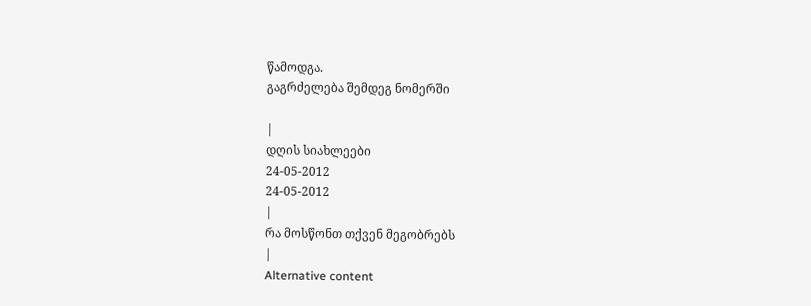წამოდგა.
გაგრძელება შემდეგ ნომერში

|
დღის სიახლეები
24-05-2012
24-05-2012
|
რა მოსწონთ თქვენ მეგობრებს
|
Alternative content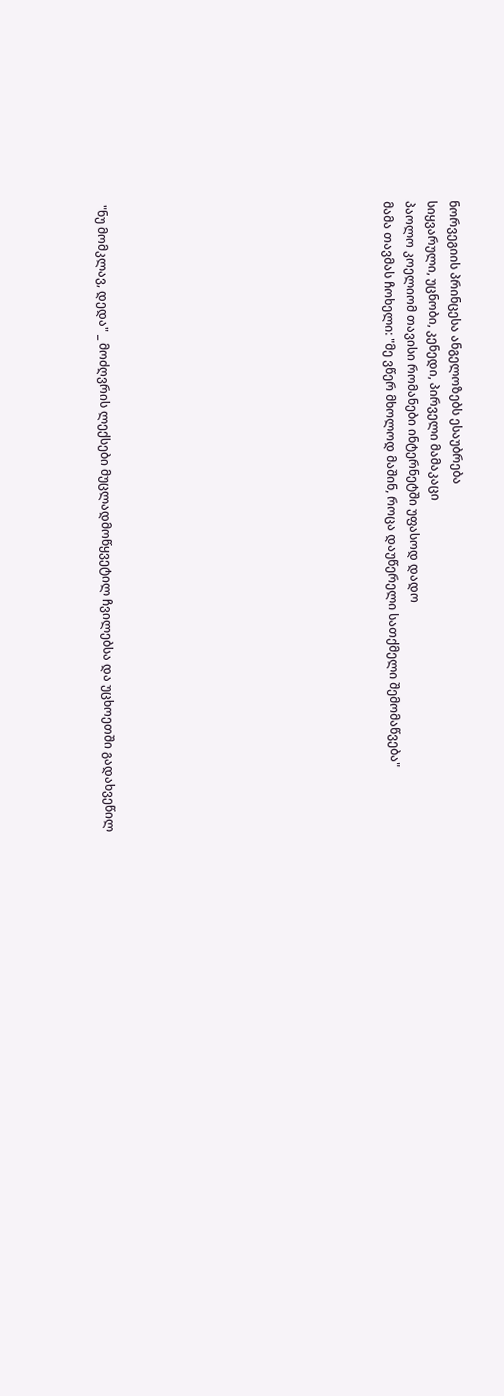ნორვეგიის პრინცესა ანგელოზებს ესაუბრება
სიყვარული, უცნობი, კენედი, პირველი მამაკაცი
პაოლო კოელიომ თავისი რომანები ინტერნეტში უფასოდ დადო
მამა თავმას ჩოხელი: "მე ვწერ მხოლოდ მაშინ, როცა დაუწერელი სათქმელი შემომაწვება"












"ნუ მომკლავ, დედა" _ მოძღვრის ლექსები მუცლადმოწყვეტილ ჩვილებსა და უცხოეთში გადახვეწილ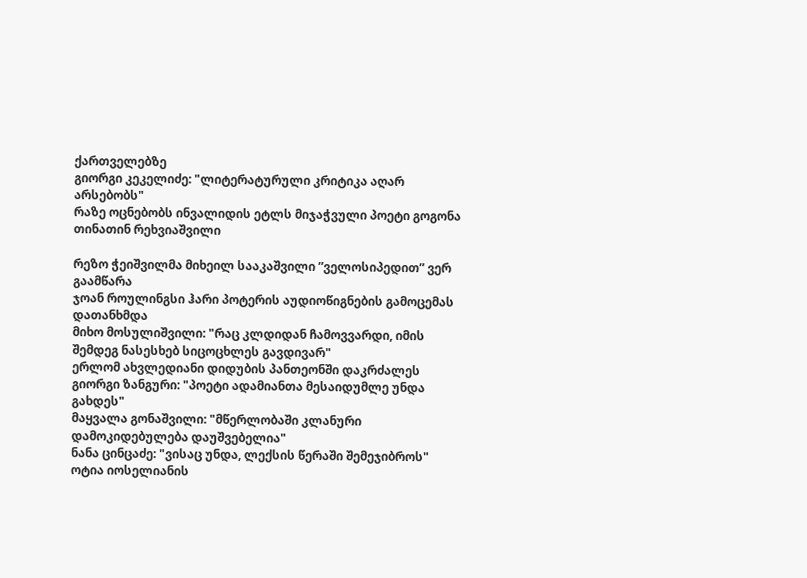ქართველებზე
გიორგი კეკელიძე: "ლიტერატურული კრიტიკა აღარ არსებობს"
რაზე ოცნებობს ინვალიდის ეტლს მიჯაჭვული პოეტი გოგონა თინათინ რეხვიაშვილი

რეზო ჭეიშვილმა მიხეილ სააკაშვილი ”ველოსიპედით” ვერ გაამწარა
ჯოან როულინგსი ჰარი პოტერის აუდიოწიგნების გამოცემას დათანხმდა
მიხო მოსულიშვილი: "რაც კლდიდან ჩამოვვარდი, იმის შემდეგ ნასესხებ სიცოცხლეს გავდივარ"
ერლომ ახვლედიანი დიდუბის პანთეონში დაკრძალეს
გიორგი ზანგური: "პოეტი ადამიანთა მესაიდუმლე უნდა გახდეს"
მაყვალა გონაშვილი: "მწერლობაში კლანური დამოკიდებულება დაუშვებელია"
ნანა ცინცაძე: "ვისაც უნდა, ლექსის წერაში შემეჯიბროს"
ოტია იოსელიანის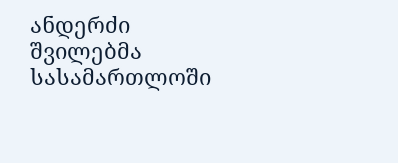ანდერძი შვილებმა სასამართლოში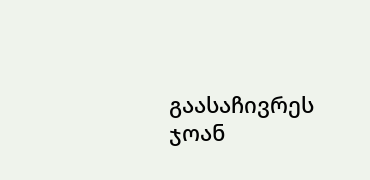გაასაჩივრეს
ჯოან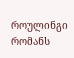როულინგი რომანს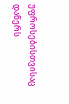უფროსებისთვისაც დაწერს